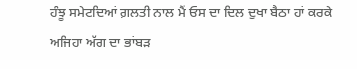ਹੰਝੂ ਸਮੇਟਦਿਆਂ ਗ਼ਲਤੀ ਨਾਲ ਮੈਂ ਓਸ ਦਾ ਦਿਲ ਦੁਖਾ ਬੈਠਾ ਹਾਂ ਕਰਕੇ ਅਜਿਹਾ ਅੱਗ ਦਾ ਭਾਂਬੜ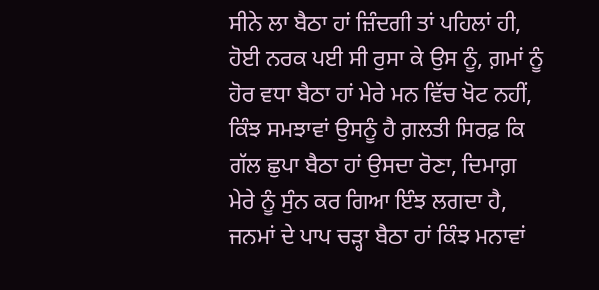ਸੀਨੇ ਲਾ ਬੈਠਾ ਹਾਂ ਜ਼ਿੰਦਗੀ ਤਾਂ ਪਹਿਲਾਂ ਹੀ, ਹੋਈ ਨਰਕ ਪਈ ਸੀ ਰੁਸਾ ਕੇ ਉਸ ਨੂੰ, ਗ਼ਮਾਂ ਨੂੰ ਹੋਰ ਵਧਾ ਬੈਠਾ ਹਾਂ ਮੇਰੇ ਮਨ ਵਿੱਚ ਖੋਟ ਨਹੀਂ, ਕਿੰਝ ਸਮਝਾਵਾਂ ਉਸਨੂੰ ਹੈ ਗ਼ਲਤੀ ਸਿਰਫ਼ ਕਿ ਗੱਲ ਛੁਪਾ ਬੈਠਾ ਹਾਂ ਉਸਦਾ ਰੋਣਾ, ਦਿਮਾਗ਼ ਮੇਰੇ ਨੂੰ ਸੁੰਨ ਕਰ ਗਿਆ ਇੰਝ ਲਗਦਾ ਹੈ, ਜਨਮਾਂ ਦੇ ਪਾਪ ਚੜ੍ਹਾ ਬੈਠਾ ਹਾਂ ਕਿੰਝ ਮਨਾਵਾਂ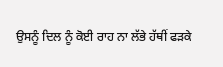ਉਸਨੂੰ ਦਿਲ ਨੂੰ ਕੋਈ ਰਾਹ ਨਾ ਲੱਭੇ ਹੱਥੀਂ ਫੜਕੇ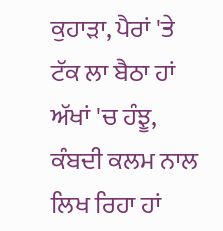ਕੁਹਾੜਾ, ਪੈਰਾਂ 'ਤੇ ਟੱਕ ਲਾ ਬੈਠਾ ਹਾਂ ਅੱਖਾਂ 'ਚ ਹੰਝੂ, ਕੰਬਦੀ ਕਲਮ ਨਾਲ ਲਿਖ ਰਿਹਾ ਹਾਂ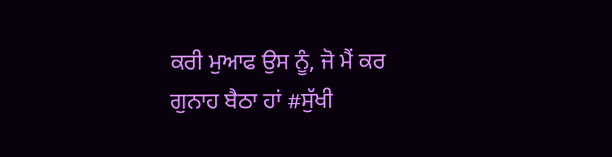ਕਰੀ ਮੁਆਫ ਉਸ ਨੂੰ, ਜੋ ਮੈਂ ਕਰ ਗੁਨਾਹ ਬੈਠਾ ਹਾਂ #ਸੁੱਖੀ